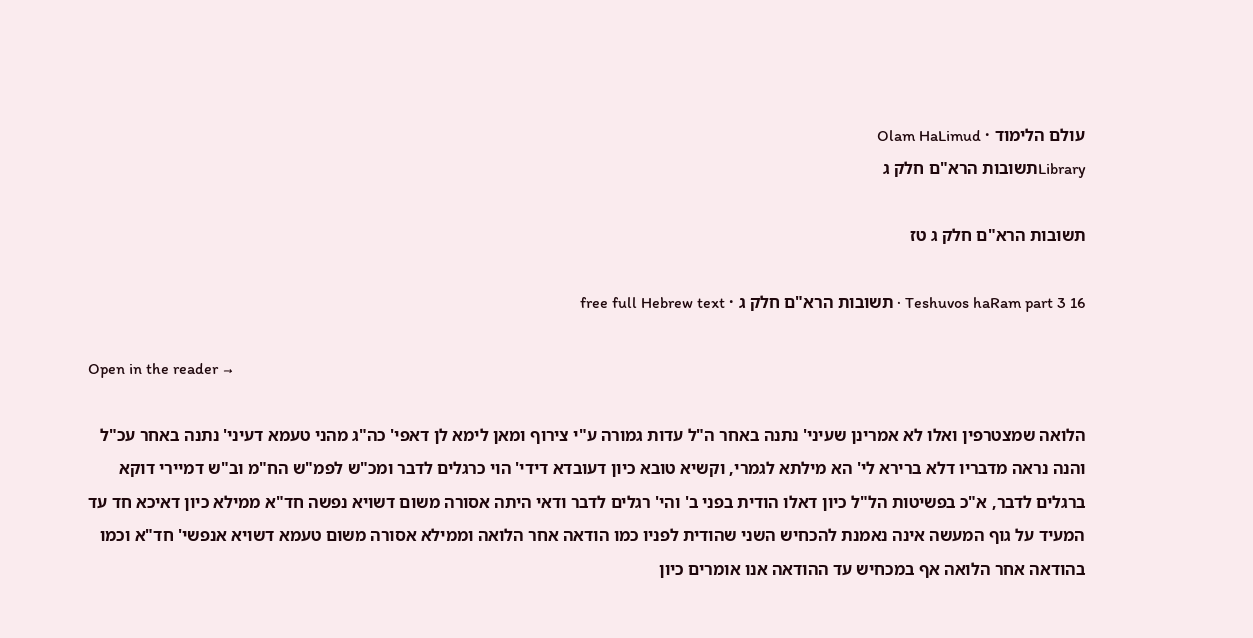עולם הלימוד · Olam HaLimud
Libraryתשובות הרא"ם חלק ג

תשובות הרא"ם חלק ג טז

Teshuvos haRam part 3 16 · תשובות הרא"ם חלק ג · free full Hebrew text

Open in the reader →

הלואה שמצטרפין ואלו לא אמרינן שעיני' נתנה באחר ה"ל עדות גמורה ע"י צירוף ומאן לימא לן דאפי' כה"ג מהני טעמא דעיני' נתנה באחר עכ"ל והנה נראה מדבריו דלא ברירא לי' הא מילתא לגמרי, וקשיא טובא כיון דעובדא דידי' הוי כרגלים לדבר ומכ"ש לפמ"ש הח"מ וב"ש דמיירי דוקא ברגלים לדבר, א"כ בפשיטות הל"ל כיון דאלו הודית בפני ב' והי' רגלים לדבר ודאי היתה אסורה משום דשויא נפשה חד"א ממילא כיון דאיכא חד עד המעיד על גוף המעשה אינה נאמנת להכחיש השני שהודית לפניו כמו הודאה אחר הלואה וממילא אסורה משום טעמא דשויא אנפשי' חד"א וכמו בהודאה אחר הלואה אף במכחיש עד ההודאה אנו אומרים כיון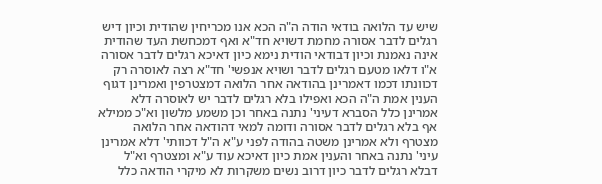שיש עד הלואה בודאי הודה ה"ה הכא אנו מכריחין שהודית וכיון דיש רגלים לדבר אסורה מחמת דשויא חד"א ואף דמכחשת העד שהודית אינה נאמנת וכיון דבודאי הודית נימא כיון דאיכא רגלים לדבר אסורה א"ו דלאו מטעם רגלים לדבר ושויא אנפשי' חד"א רצה לאוסרה רק דכוונתו דכמו דאמרינן בהודאה אחר הלואה דמצטרפין ואמרינן דגוף הענין אמת ה"ה הכא ואפילו בלא רגלים לדבר יש לאוסרה דלא אמרינן כלל הסברא דעיני' נתנה באחר וכן משמע מלשון וא"כ ממילא אף בלא רגלים לדבר אסורה ודומה למאי דהודאה אחר הלואה מצטרף ולא אמרינן משטה בהודה לפני ע"א ה"ל דכוותי' דלא אמרינן עיני' נתנה באחר והענין אמת כיון דאיכא עוד ע"א ומצטרף וא"ל דבלא רגלים לדבר כיון דרוב נשים משקרות לא מיקרי הודאה כלל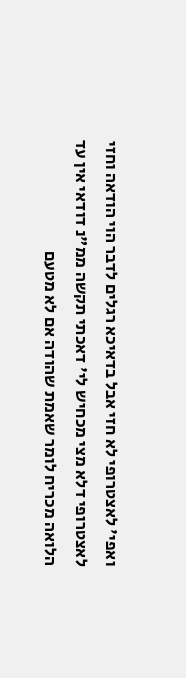ואפי' לאצטרופי לא חזי אבל בדאיכא רגלים לדבר הוי הודאה וחזי לאצטרופי דלא מצי מכחיש לי' דאכתי תקשה ממ"נ דודאי אין עד הלואה מכריח לומר שאמת שהודה אם לא מטעם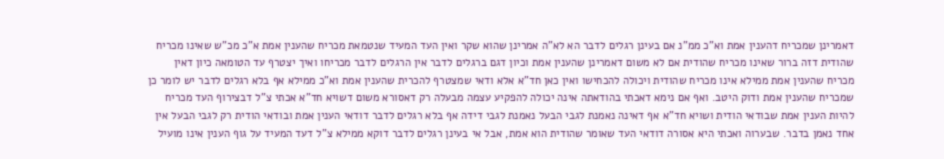דאמרינן שמכריח דהענין אמת וא"כ ממ"נ אם בעינן רגלים לדבר הא לא"ה אמרינן שהוא שקר ואין העד המעיד שנטמאת מכריח שהענין אמת א"כ מכ"ש שאינו מכריח שהודית דזה ברור שאינו מכריח שהודית אם לא משום דאמרינן שהענין אמת וכיון דגם ברגלים לדבר אין הרגלים לדבר מכריחו ואיך יצטרף עד הטומאה כיון דאין מכריח שהענין אמת ממילא אינו מכריח שהודית ויכולה להכחישו ואין כאן חד"א אלא ודאי שמצטרף להכרית שהענין אמת וא"כ ממילא אף בלא רגלים לדבר יש לומר כן שמכריח שהענין אמת ודוק היטב. ואף אם נימא דאכתי בהודאתה אינה יכולה להפקיע עצמה מבעלה רק דאסורא משום דשויא חד"א אכתי צ"ל דבצירוף העד מכריח להיות הענין אמת שבודאי הודית ושויא חד"א אף דאינה נאמנת לגבי הבעל נאמנת לגבי דידה אף בלא רגלים לדבר דודאי הענין אמת ובודאי הודית רק לגבי הבעל אין אחד נאמן בדבר. שבערוה ואכתי היא אסורה דודאי העד שאומר שהודית הוא אמת, אבל אי בעינן רגלים לדבר דוקא ממילא צ"ל דעד המעיד על גוף הענין אינו מועיל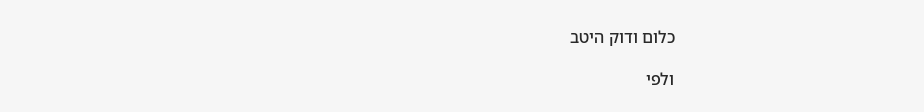כלום ודוק היטב

ולפי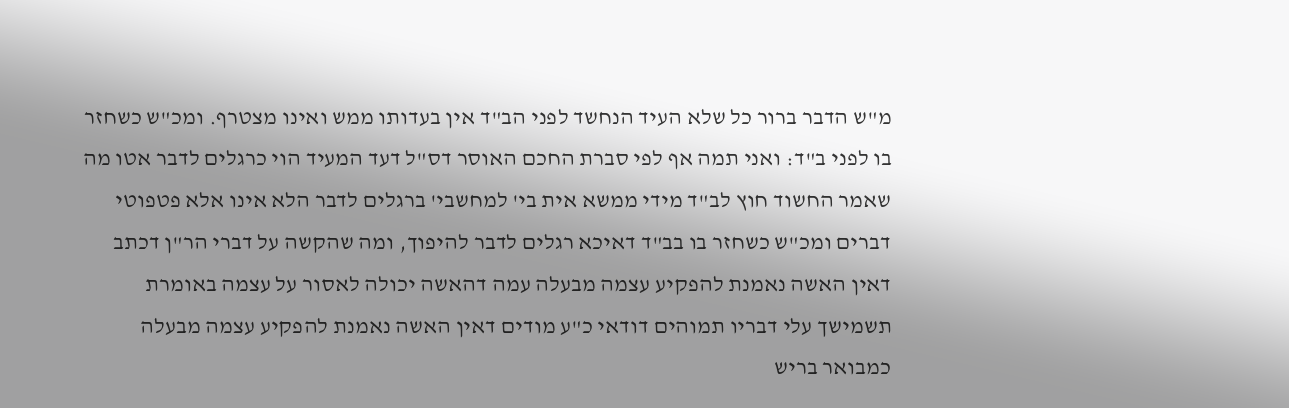מ"ש הדבר ברור כל שלא העיד הנחשד לפני הב"ד אין בעדותו ממש ואינו מצטרף. ומכ"ש כשחזר בו לפני ב"ד: ואני תמה אף לפי סברת החכם האוסר דס"ל דעד המעיד הוי כרגלים לדבר אטו מה שאמר החשוד חוץ לב"ד מידי ממשא אית בי' למחשבי' ברגלים לדבר הלא אינו אלא פטפוטי דברים ומכ"ש כשחזר בו בב"ד דאיכא רגלים לדבר להיפוך, ומה שהקשה על דברי הר"ן דכתב דאין האשה נאמנת להפקיע עצמה מבעלה עמה דהאשה יכולה לאסור על עצמה באומרת תשמישך עלי דבריו תמוהים דודאי כ"ע מודים דאין האשה נאמנת להפקיע עצמה מבעלה כמבואר בריש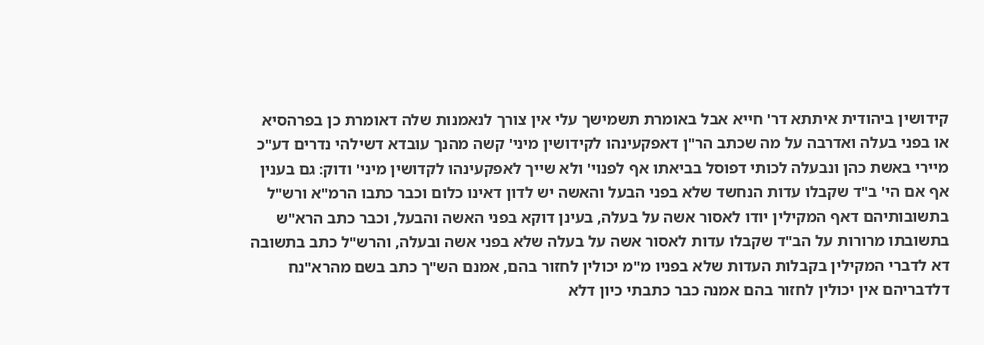קידושין ביהודית איתתא דר' חייא אבל באומרת תשמישך עלי אין צורך לנאמנות שלה דאומרת כן בפרהסיא או בפני בעלה ואדרבה על מה שכתב הר"ן דאפקעינהו לקידושין מיני' קשה מהנך עובדא דשילהי נדרים דע"כ מיירי באשת כהן ונבעלה לכותי דפוסל בביאתו אף לפנוי' ולא שייך לאפקעינהו לקדושין מיני' ודוק: גם בענין אף אם הי' ב"ד שקבלו עדות הנחשד שלא בפני הבעל והאשה יש לדון דאינו כלום וכבר כתבו הרמ"א ורש"ל בתשובותיהם דאף המקילין יודו לאסור אשה על בעלה, בעינן דוקא בפני האשה והבעל, וכבר כתב הרא"ש בתשובתו מרורות על הב"ד שקבלו עדות לאסור אשה על בעלה שלא בפני אשה ובעלה, והרש"ל כתב בתשובה דא לדברי המקילין בקבלות העדות שלא בפניו מ"מ יכולין לחזור בהם, אמנם הש"ך כתב בשם מהרא"נח דלדבריהם אין יכולין לחזור בהם אמנה כבר כתבתי כיון דלא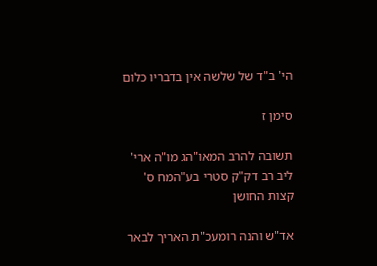הי' ב"ד של שלשה אין בדבריו כלום

סימן ז

תשובה להרב המאו"הג מו"ה ארי' ליב רב דק"ק סטרי בע"המח ס' קצות החושן

אד"ש והנה רומעכ"ת האריך לבאר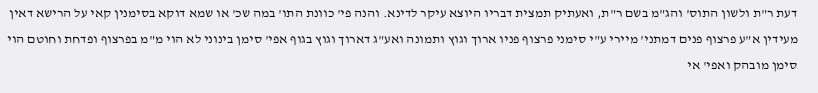דעת ר"ת ולשון התוס' והג"מ בשם ר"ת, ואעתיק תמצית דבריו היוצא עיקר לדינא. והנה פי' כוונת התו' במה שכ' או שמא דוקא בסימנין קאי על הרישא דאין מעידין א"ע פרצוף פנים דמתני' מיירי ע"י סימני פרצוף פניו ארוך וגוץ ותמונה ואע"ג דארוך וגוץ בגוף אפי' סימן בינוני לא הוי מ"מ בפרצוף ופדחת וחוטם הוי סימן מובהק ואפי' אי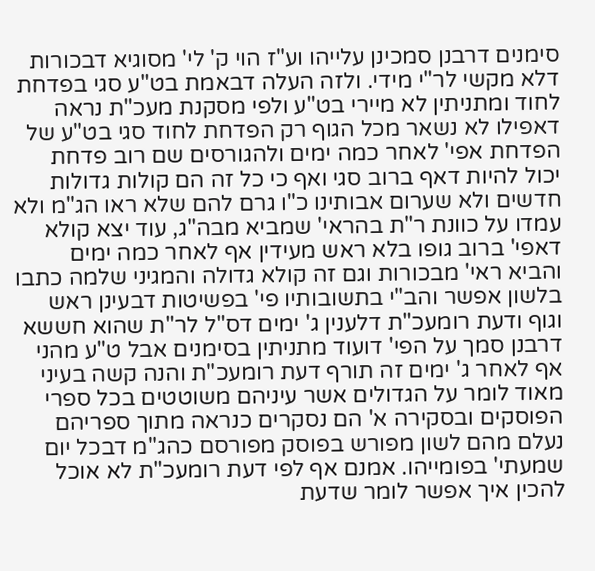סימנים דרבנן סמכינן עלייהו וע"ז הוי ק' לי' מסוגיא דבכורות דלא מקשי לר"י מידי. ולזה העלה דבאמת בט"ע סגי בפדחת לחוד ומתניתין לא מיירי בט"ע ולפי מסקנת מעכ"ת נראה דאפילו לא נשאר מכל הגוף רק הפדחת לחוד סגי בט"ע של הפדחת אפי' לאחר כמה ימים ולהגורסים שם רוב פדחת יכול להיות דאף ברוב סגי ואף כי כל זה הם קולות גדולות חדשים ולא שערום אבותינו כ"ו גרם להם שלא ראו הג"מ ולא עמדו על כוונת ר"ת בהראי' שמביא מבה"ג, עוד יצא קולא דאפי' ברוב גופו בלא ראש מעידין אף לאחר כמה ימים והביא ראי' מבכורות וגם זה קולא גדולה והמגיני שלמה כתבו בלשון אפשר והב"י בתשובותיו פי' בפשיטות דבעינן ראש וגוף ודעת רומעכ"ת דלענין ג' ימים דס"ל לר"ת שהוא חששא דרבנן סמך על הפי' דועוד מתניתין בסימנים אבל ט"ע מהני אף לאחר ג' ימים זה תורף דעת רומעכ"ת והנה קשה בעיני מאוד לומר על הגדולים אשר עיניהם משוטטים בכל ספרי הפוסקים ובסקירה א' הם נסקרים כנראה מתוך ספריהם נעלם מהם לשון מפורש בפוסק מפורסם כהג"מ דבכל יום שמעתי' בפומייהו. אמנם אף לפי דעת רומעכ"ת לא אוכל להכין איך אפשר לומר שדעת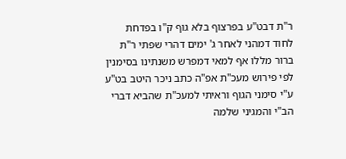ר"ת דבט"ע בפרצוף בלא גוף ק"ו בפדחת לחוד דמהני לאחר ג' ימים דהרי שפתי ר"ת ברור מללו אף למאי דמפרש משנתינו בסימנין לפי פירוש מעכ"ת אפ"ה כתב ניכר היטב בט"ע ע"י סימני הגוף וראיתי למעכ"ת שהביא דברי הב"י והמגיני שלמה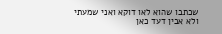שכתבו שהוא לאו דוקא ואני שמעתי ולא אבין דעד כאן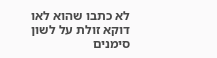לא כתבו שהוא לאו דוקא זולת על לשון סימנים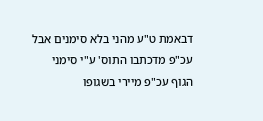דבאמת ט"ע מהני בלא סימנים אבל עכ"פ מדכתבו התוס' ע"י סימני הגוף עכ"פ מיירי בשגופו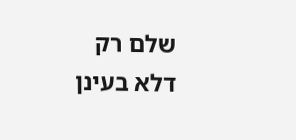שלם רק דלא בעינן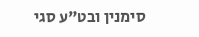סימנין ובט"ע סגי